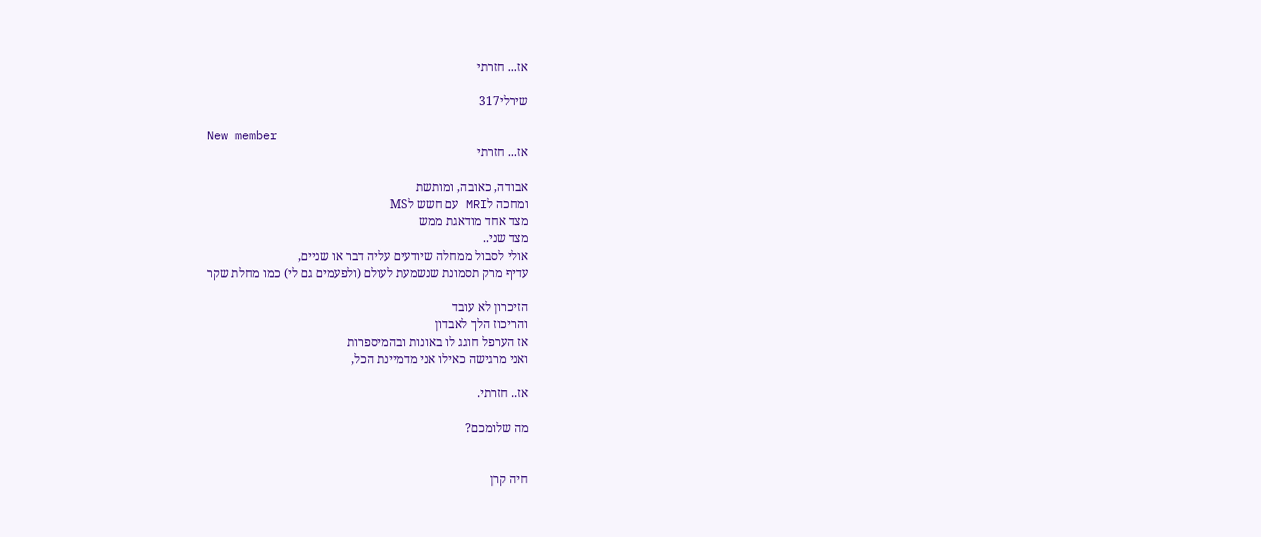אז... חזרתי

שירלי317

New member
אז... חזרתי

אבודה, כאובה, ומותשת
ומחכה לMRI עם חשש לMS
מצד אחד מודאגת ממש
מצד שני..
אולי לסבול ממחלה שיודעים עליה דבר או שניים,
עדיף מרק תסמונת שנשמעת לעולם (ולפעמים גם לי) כמו מחלת שקר

הזיכרון לא עובד
והריכוז הלך לאבדון
אז הערפל חוגג לו באונות ובהמיספרות
ואני מרגישה כאילו אני מדמיינת הכל,

אז.. חזרתי.

מה שלומכם?


חיה קרן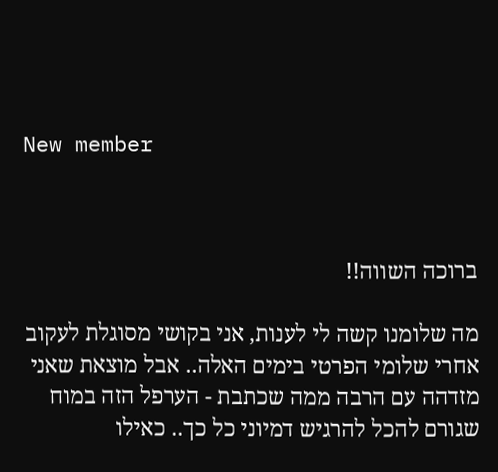New member



ברוכה השווה!!

מה שלומנו קשה לי לענות, אני בקושי מסוגלת לעקוב אחרי שלומי הפרטי בימים האלה.. אבל מוצאת שאני מזדהה עם הרבה ממה שכתבת - הערפל הזה במוח שגורם להכל להרגיש דמיוני כל כך.. כאילו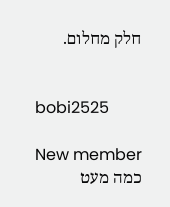חלק מחלום.


bobi2525

New member
כמה מעט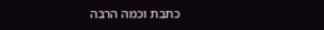כתבת וכמה הרבה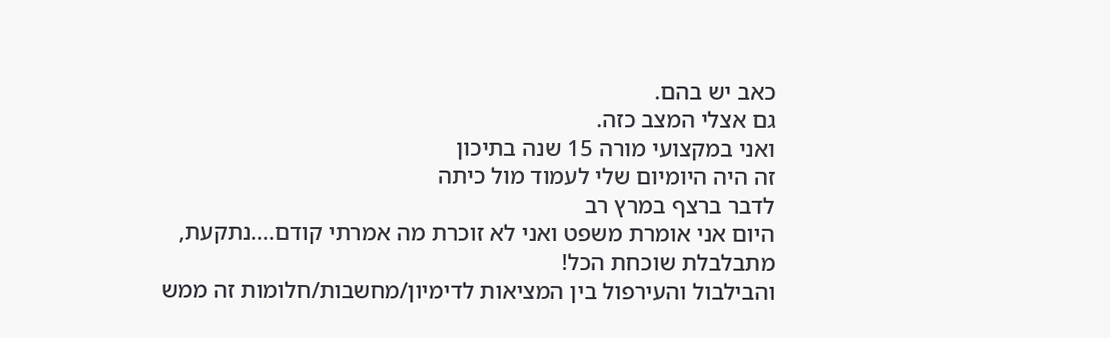כאב יש בהם.
גם אצלי המצב כזה.
ואני במקצועי מורה 15 שנה בתיכון
זה היה היומיום שלי לעמוד מול כיתה
לדבר ברצף במרץ רב
היום אני אומרת משפט ואני לא זוכרת מה אמרתי קודם....נתקעת, מתבלבלת שוכחת הכל!
והבילבול והעירפול בין המציאות לדימיון/מחשבות/חלומות זה ממש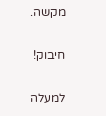מקשה.

חיבוק!

למעלה